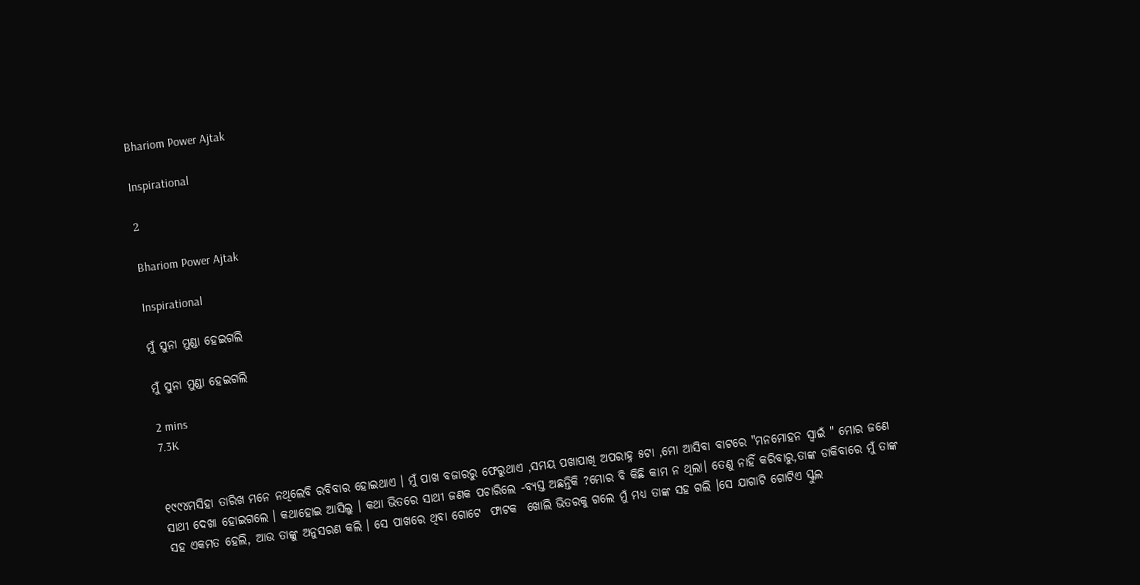Bhariom Power Ajtak

Inspirational

2

Bhariom Power Ajtak

Inspirational

ମୁଁ ସୁନା ମୁଣ୍ଡା ହେଇଗଲି

ମୁଁ ସୁନା ମୁଣ୍ଡା ହେଇଗଲି

2 mins
7.3K


୧୯୯୪ମସିହା ତାରିଖ ମନେ ନଥିଲେବି ରବିବାର ହୋଇଥାଏ । ମୁଁ ପାଖ ବଜାରରୁ ଫେରୁଥାଏ ,ସମୟ ପଖାପାଖି ଅପରାହ୍ନ ୫ଟା ,ମୋ ଆସିବା ବାଟରେ "ମନମୋହନ ସ୍ଵାଇଁ " ମୋର ଜଣେ ସାଥୀ ଦେଖା ହୋଇଗଲେ । କଥାହୋଇ ଆସିଲୁ । କଥା ଭିତରେ ସାଥୀ ଜଣକ ପଚାରିଲେ -ବ୍ୟସ୍ତ ଅଛନ୍ତିକି ?ମୋର ବି କିଛି କାମ ନ ଥିଲା। ତେଣୁ ନାହିଁ କରିବାରୁ,ତାଙ୍କ ଡାକିବାରେ ମୁଁ ତାଙ୍କ ସହ ଏକମତ ହେଲି, ଆଉ ତାଙ୍କୁ ଅନୁସରଣ କଲି । ସେ ପାଖରେ ଥିବା ଗୋଟେ  ଫାଟକ  ଖୋଲି ଭିତରକୁ ଗଲେ ମୁଁ ମଧ୍ୟ ତାଙ୍କ ସହ ଗଲି ।ସେ ଯାଗାଟି ଗୋଟିଏ ସ୍କୁଲ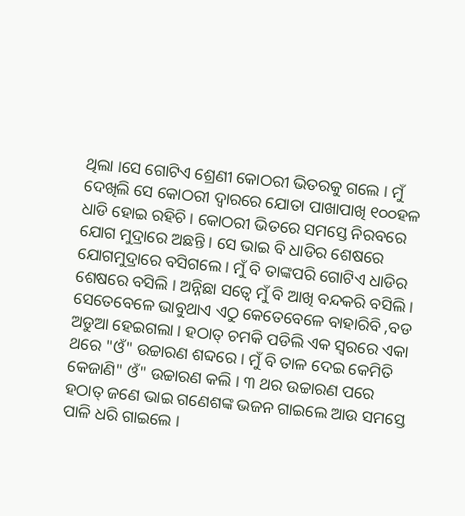ଥିଲା ।ସେ ଗୋଟିଏ ଶ୍ରେଣୀ କୋଠରୀ ଭିତରକୁ ଗଲେ । ମୁଁ ଦେଖିଲି ସେ କୋଠରୀ ଦ୍ଵାରରେ ଯୋତା ପାଖାପାଖି ୧୦୦ହଳ ଧାଡି ହୋଇ ରହିଚି । କୋଠରୀ ଭିତରେ ସମସ୍ତେ ନିରବରେ ଯୋଗ ମୁଦ୍ରାରେ ଅଛନ୍ତି । ସେ ଭାଇ ବି ଧାଡିର ଶେଷରେ ଯୋଗମୁଦ୍ରାରେ ବସିଗଲେ । ମୁଁ ବି ତାଙ୍କପରି ଗୋଟିଏ ଧାଡିର ଶେଷରେ ବସିଲି । ଅନ୍ନିଛା ସତ୍ଵେ ମୁଁ ବି ଆଖି ବନ୍ଦକରି ବସିଲି । ସେତେବେଳେ ଭାବୁଥାଏ ଏଠୁ କେତେବେଳେ ବାହାରିବି ,ବଡ ଅଡୁଆ ହେଇଗଲା । ହଠାତ୍ ଚମକି ପଡିଲି ଏକ ସ୍ଵରରେ ଏକା ଥରେ "ଓଁ" ଉଚ୍ଚାରଣ ଶବ୍ଦରେ । ମୁଁ ବି ତାଳ ଦେଇ କେମିତି କେଜାଣି" ଓଁ" ଉଚ୍ଚାରଣ କଲି । ୩ ଥର ଉଚ୍ଚାରଣ ପରେ ହଠାତ୍ ଜଣେ ଭାଇ ଗଣେଶଙ୍କ ଭଜନ ଗାଇଲେ ଆଉ ସମସ୍ତେ ପାଳି ଧରି ଗାଇଲେ ।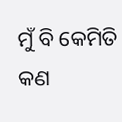ମୁଁ ବି କେମିତି କଣ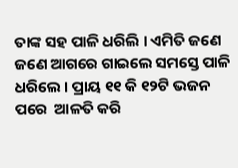ତାଙ୍କ ସହ ପାଳି ଧରିଲି । ଏମିତି ଜଣେ ଜଣେ ଆଗରେ ଗାଇଲେ ସମସ୍ତେ ପାଳି ଧରିଲେ । ପ୍ରାୟ ୧୧ କି ୧୨ଟି ଭଜନ ପରେ  ଆଳତି କରି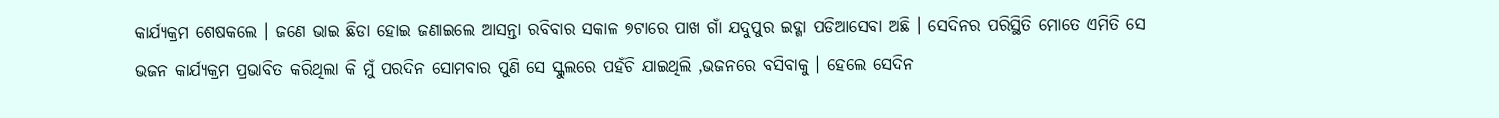କାର୍ଯ୍ୟକ୍ରମ ଶେଷକଲେ । ଜଣେ ଭାଇ ଛିଡା ହୋଇ ଜଣାଇଲେ ଆସନ୍ତା ରବିବାର ସକାଳ ୭ଟାରେ ପାଖ ଗାଁ ଯଦୁପୁର ଇଦ୍ଗା ପଡିଆସେବା ଅଛି । ସେଦିନର ପରିସ୍ଥିତି ମୋତେ ଏମିତି ସେ ଭଜନ କାର୍ଯ୍ୟକ୍ରମ ପ୍ରଭାବିତ କରିଥିଲା କି ମୁଁ ପରଦିନ ସୋମବାର ପୁଣି ସେ ସ୍କୁଲରେ ପହଁଚି ଯାଇଥିଲି ,ଭଜନରେ ବସିବାକୁ । ହେଲେ ସେଦିନ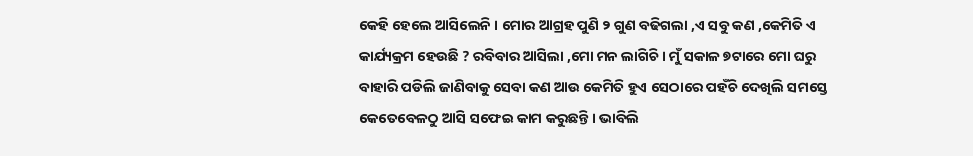କେହି ହେଲେ ଆସିଲେନି । ମୋର ଆଗ୍ରହ ପୁଣି ୨ ଗୁଣ ବଢିଗଲା ,ଏ ସବୁ କଣ ,କେମିତି ଏ କାର୍ଯ୍ୟକ୍ରମ ହେଉଛି ? ରବିବାର ଆସିଲା ,ମୋ ମନ ଲାଗିଚି । ମୁଁ ସକାଳ ୭ଟାରେ ମୋ ଘରୁ ବାହାରି ପଡିଲି ଜାଣିବାକୁ ସେବା କଣ ଆଉ କେମିତି ହୁଏ ସେଠାରେ ପହଁଚି ଦେଖିଲି ସମସ୍ତେ କେତେବେଳଠୁ ଆସି ସଫେଇ କାମ କରୁଛନ୍ତି । ଭାବିଲି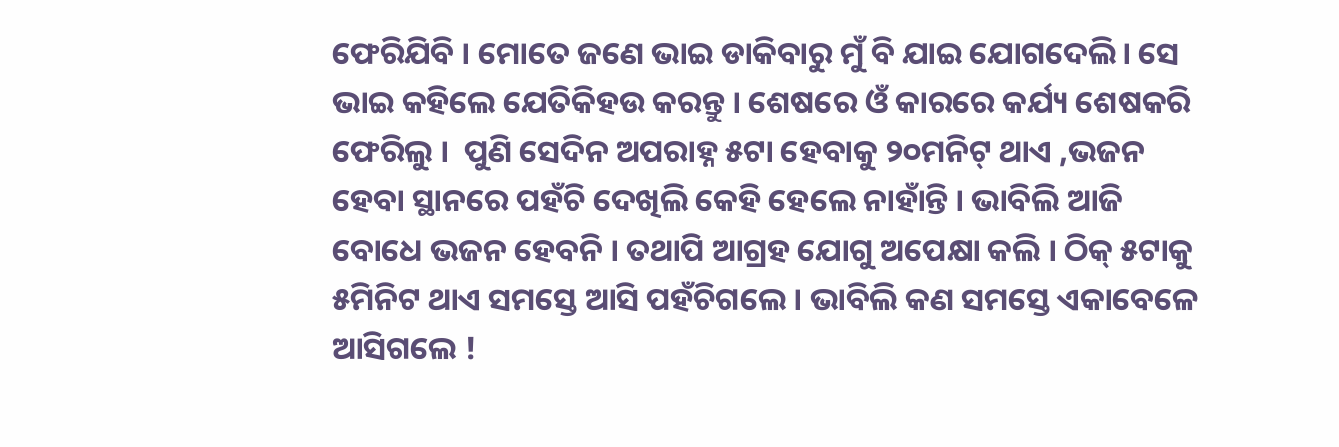ଫେରିଯିବି । ମୋତେ ଜଣେ ଭାଇ ଡାକିବାରୁ ମୁଁ ବି ଯାଇ ଯୋଗଦେଲି। ସେ ଭାଇ କହିଲେ ଯେତିକିହଉ କରନ୍ତୁ । ଶେଷରେ ଓଁ କାରରେ କର୍ଯ୍ୟ ଶେଷକରି ଫେରିଲୁ ।  ପୁଣି ସେଦିନ ଅପରାହ୍ନ ୫ଟା ହେବାକୁ ୨୦ମନିଟ୍ ଥାଏ ,ଭଜନ ହେବା ସ୍ଥାନରେ ପହଁଚି ଦେଖିଲି କେହି ହେଲେ ନାହାଁନ୍ତି । ଭାବିଲି ଆଜି ବୋଧେ ଭଜନ ହେବନି । ତଥାପି ଆଗ୍ରହ ଯୋଗୁ ଅପେକ୍ଷା କଲି । ଠିକ୍ ୫ଟାକୁ ୫ମିନିଟ ଥାଏ ସମସ୍ତେ ଆସି ପହଁଚିଗଲେ । ଭାବିଲି କଣ ସମସ୍ତେ ଏକାବେଳେ ଆସିଗଲେ !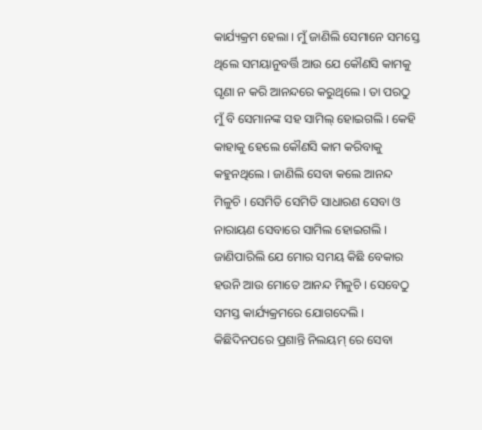କାର୍ଯ୍ୟକ୍ରମ ହେଲା । ମୁଁ ଜାଣିଲି ସେମାନେ ସମସ୍ତେ ଥିଲେ ସମୟାନୁବର୍ତ୍ତି ଆଉ ଯେ କୌଣସି କାମକୁ ଘୃଣା ନ କରି ଆନନ୍ଦରେ କରୁଥିଲେ । ତା ପରଠୁ ମୁଁ ବି ସେମାନଙ୍କ ସହ ସାମିଲ୍ ହୋଇଗଲି । କେହି କାହାକୁ ହେଲେ କୌଣସି କାମ କରିବାକୁ କହୁନଥିଲେ । ଜାଣିଲି ସେବା କଲେ ଆନନ୍ଦ ମିଳୁଚି । ସେମିତି ସେମିତି ସାଧାରଣ ସେବା ଓ ନାରାୟଣ ସେବାରେ ସାମିଲ ହୋଇଗଲି । ଜାଣିପାରିଲି ଯେ ମୋର ସମୟ କିଛି ବେକାର ହଉନି ଆଉ ମୋତେ ଆନନ୍ଦ ମିଳୁଚି । ସେବେଠୁ ସମସ୍ତ କାର୍ଯ୍ୟକ୍ରମରେ ଯୋଗଦେଲି । କିଛିଦିନପରେ ପ୍ରଶାନ୍ତି ନିଲୟମ୍ ରେ ସେବା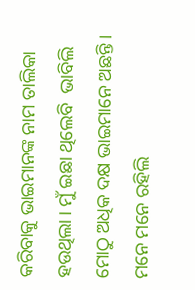କରିବାକୁ ଭାଇମାନଙ୍କ ନାମ ତାଲିକା ହଉଥିଲା । ମୁଁ ଇଛା ଥିଲେବି  ଭାବିଲି ମୋଠୁ ଅଧିକ ଦକ୍ଷ ଭାଇମାନେ ଅଛନ୍ତି । ମନେ ମନେ ରହିଲି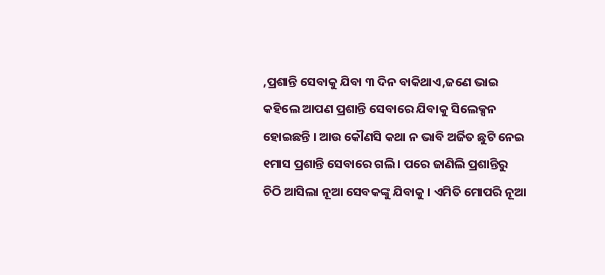,ପ୍ରଶାନ୍ତି ସେବାକୁ ଯିବା ୩ ଦିନ ବାକିଥାଏ,ଜଣେ ଭାଇ କହିଲେ ଆପଣ ପ୍ରଶାନ୍ତି ସେବାରେ ଯିବାକୁ ସିଲେକ୍ସନ ହୋଇଛନ୍ତି । ଆଉ କୌଣସି କଥା ନ ଭାବି ଅର୍ଜିତ ଛୁଟି ନେଇ ୧ମାସ ପ୍ରଶାନ୍ତି ସେବାରେ ଗଲି । ପରେ ଜାଣିଲି ପ୍ରଶାନ୍ତିରୁ ଚିଠି ଆସିଲା ନୂଆ ସେବକଙ୍କୁ ଯିବାକୁ । ଏମିତି ମୋପରି ନୂଆ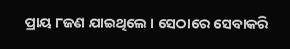ପ୍ରାୟ ୮ଜଣ ଯାଇଥିଲେ । ସେଠାରେ ସେବାକରି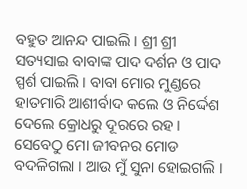ବହୁତ ଆନନ୍ଦ ପାଇଲି । ଶ୍ରୀ ଶ୍ରୀ ସତ୍ୟସାଇ ବାବାଙ୍କ ପାଦ ଦର୍ଶନ ଓ ପାଦ ସ୍ପର୍ଶ ପାଇଲି । ବାବା ମୋର ମୁଣ୍ଡରେ ହାତମାରି ଆଶୀର୍ବାଦ କଲେ ଓ ନିର୍ଦ୍ଦେଶ ଦେଲେ କ୍ରୋଧରୁ ଦୂରରେ ରହ । ସେବେଠୁ ମୋ ଜୀବନର ମୋଡ ବଦଳିଗଲା । ଆଉ ମୁଁ ସୁନା ହୋଇଗଲି ।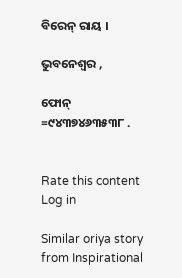ବିରେନ୍ ରାୟ ।

ଭୁବନେଶ୍ବର ,

ଫୋନ୍ =୯୪୩୭୪୬୩୫୩୮ .


Rate this content
Log in

Similar oriya story from Inspirational